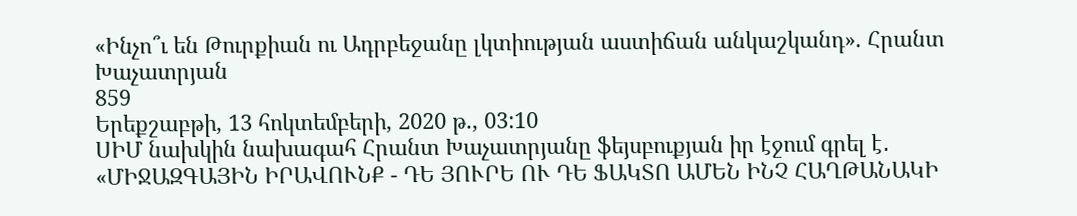«Ինչո՞ւ են Թուրքիան ու Ադրբեջանը լկտիության աստիճան անկաշկանդ». Հրանտ Խաչատրյան
859
Երեքշաբթի, 13 հոկտեմբերի, 2020 թ., 03:10
ՍԻՄ նախկին նախագահ Հրանտ Խաչատրյանը ֆեյսբուքյան իր էջում գրել է․ «ՄԻՋԱԶԳԱՅԻՆ ԻՐԱՎՈՒՆՔ - ԴԵ ՅՈՒՐԵ ՈՒ ԴԵ ՖԱԿՏՈ ԱՄԵՆ ԻՆՉ ՀԱՂԹԱՆԱԿԻ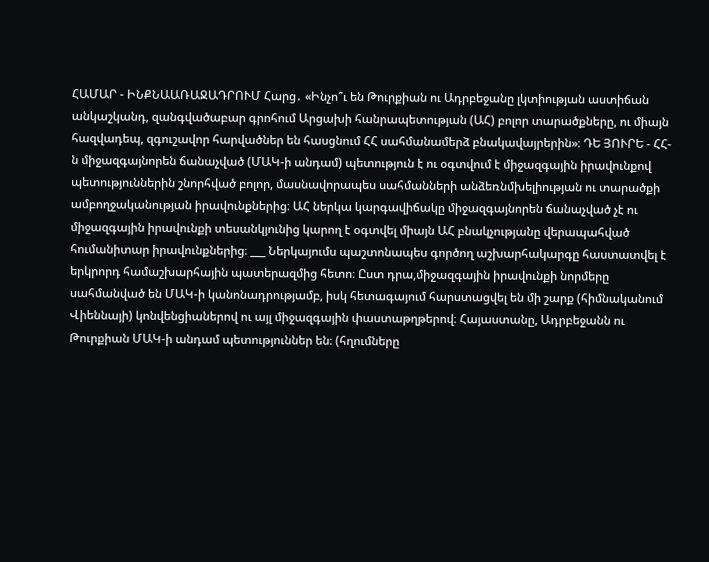ՀԱՄԱՐ - ԻՆՔՆԱԱՌԱՋԱԴՐՈՒՄ Հարց․ «Ինչո՞ւ են Թուրքիան ու Ադրբեջանը լկտիության աստիճան անկաշկանդ, զանգվածաբար գրոհում Արցախի հանրապետության (ԱՀ) բոլոր տարածքները, ու միայն հազվադեպ, զգուշավոր հարվածներ են հասցնում ՀՀ սահմանամերձ բնակավայրերին»։ ԴԵ ՅՈՒՐԵ - ՀՀ-ն միջազգայնորեն ճանաչված (ՄԱԿ-ի անդամ) պետություն է ու օգտվում է միջազգային իրավունքով պետություններին շնորհված բոլոր, մասնավորապես սահմանների անձեռնմխելիության ու տարածքի ամբողջականության իրավունքներից։ ԱՀ ներկա կարգավիճակը միջազգայնորեն ճանաչված չէ ու միջազգային իրավունքի տեսանկյունից կարող է օգտվել միայն ԱՀ բնակչությանը վերապահված հումանիտար իրավունքներից։ ___ Ներկայումս պաշտոնապես գործող աշխարհակարգը հաստատվել է երկրորդ համաշխարհային պատերազմից հետո։ Ըստ դրա,միջազգային իրավունքի նորմերը սահմանված են ՄԱԿ-ի կանոնադրությամբ, իսկ հետագայում հարստացվել են մի շարք (հիմնականում Վիեննայի) կոնվենցիաներով ու այլ միջազգային փաստաթղթերով։ Հայաստանը, Ադրբեջանն ու Թուրքիան ՄԱԿ-ի անդամ պետություններ են։ (հղումները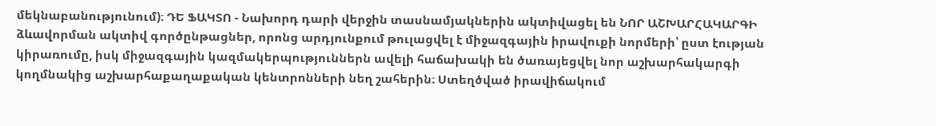մեկնաբանությունում)։ ԴԵ ՖԱԿՏՈ - Նախորդ դարի վերջին տասնամյակներին ակտիվացել են ՆՈՐ ԱՇԽԱՐՀԱԿԱՐԳԻ ձևավորման ակտիվ գործընթացներ, որոնց արդյունքում թուլացվել է միջազգային իրավուքի նորմերի՝ ըստ էության կիրառումը, իսկ միջազգային կազմակերպություններն ավելի հաճախակի են ծառայեցվել նոր աշխարհակարգի կողմնակից աշխարհաքաղաքական կենտրոնների նեղ շահերին։ Ստեղծված իրավիճակում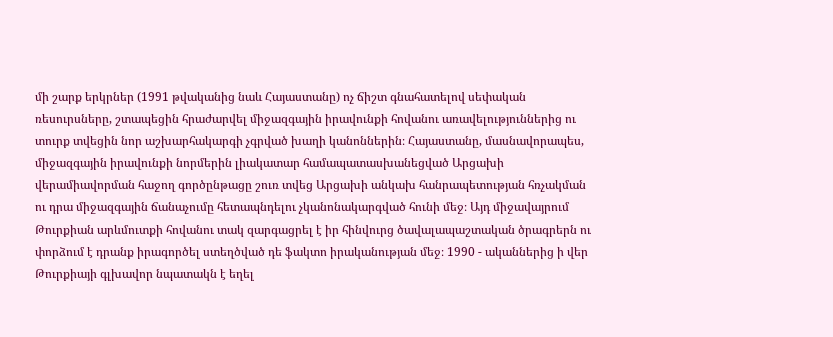մի շարք երկրներ (1991 թվականից նաև Հայաստանը) ոչ ճիշտ գնահատելով սեփական ռեսուրսները, շտապեցին հրաժարվել միջազգային իրավունքի հովանու առավելություններից ու տուրք տվեցին նոր աշխարհակարգի չգրված խաղի կանոններին։ Հայաստանը, մասնավորապես, միջազգային իրավունքի նորմերին լիակատար համապատասխանեցված Արցախի վերամիավորման հաջող գործընթացը շուռ տվեց Արցախի անկախ հանրապետության հռչակման ու դրա միջազգային ճանաչումը հետապնդելու չկանոնակարգված հունի մեջ։ Այդ միջավայրում Թուրքիան արևմուտքի հովանու տակ զարգացրել է իր հինվուրց ծավալապաշտական ծրագրերն ու փորձում է դրանք իրագործել ստեղծված դե ֆակտո իրականության մեջ։ 1990 - ականներից ի վեր Թուրքիայի գլխավոր նպատակն է եղել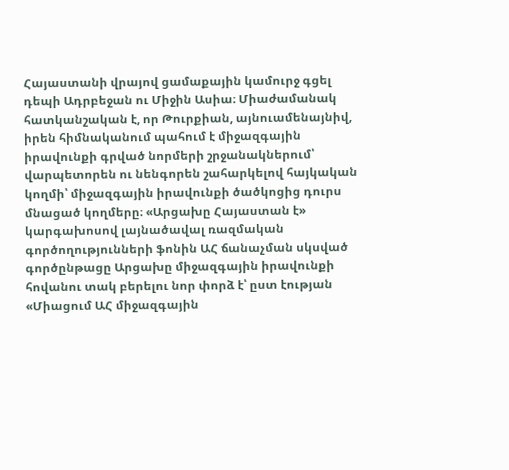Հայաստանի վրայով ցամաքային կամուրջ գցել դեպի Ադրբեջան ու Միջին Ասիա։ Միաժամանակ հատկանշական է, որ Թուրքիան, այնուամենայնիվ, իրեն հիմնականում պահում է միջազգային իրավունքի գրված նորմերի շրջանակներում՝ վարպետորեն ու նենգորեն շահարկելով հայկական կողմի՝ միջազգային իրավունքի ծածկոցից դուրս մնացած կողմերը։ «Արցախը Հայաստան է» կարգախոսով լայնածավալ ռազմական գործողությունների ֆոնին ԱՀ ճանաչման սկսված գործընթացը Արցախը միջազգային իրավունքի հովանու տակ բերելու նոր փորձ է՝ ըստ էության «Միացում ԱՀ միջազգային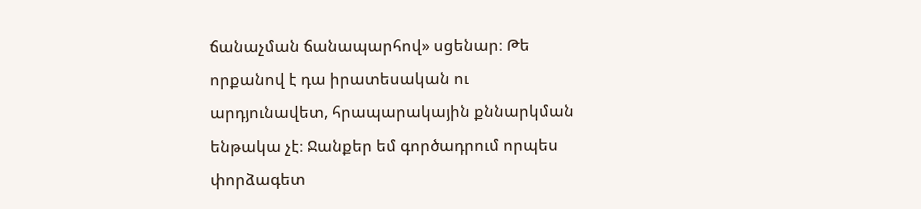ճանաչման ճանապարհով» սցենար։ Թե որքանով է դա իրատեսական ու արդյունավետ, հրապարակային քննարկման ենթակա չէ։ Ջանքեր եմ գործադրում որպես փորձագետ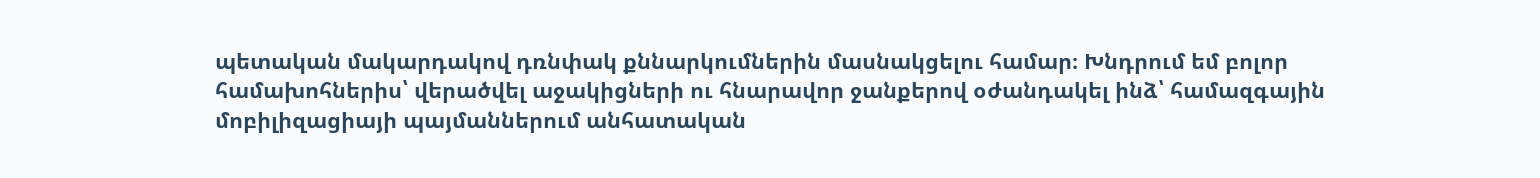պետական մակարդակով դռնփակ քննարկումներին մասնակցելու համար։ Խնդրում եմ բոլոր համախոհներիս՝ վերածվել աջակիցների ու հնարավոր ջանքերով օժանդակել ինձ՝ համազգային մոբիլիզացիայի պայմաններում անհատական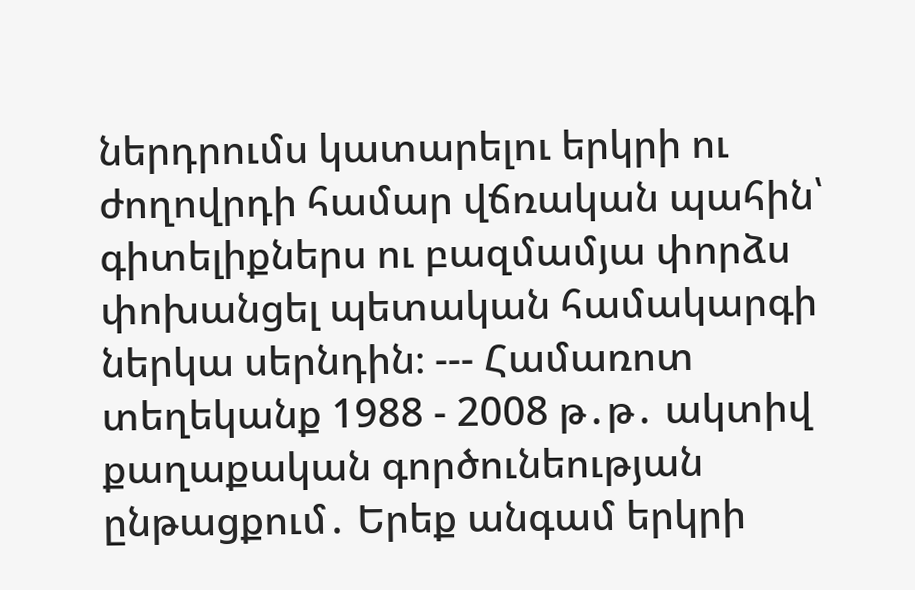ներդրումս կատարելու երկրի ու ժողովրդի համար վճռական պահին՝ գիտելիքներս ու բազմամյա փորձս փոխանցել պետական համակարգի ներկա սերնդին։ --- Համառոտ տեղեկանք 1988 - 2008 թ․թ․ ակտիվ քաղաքական գործունեության ընթացքում․ Երեք անգամ երկրի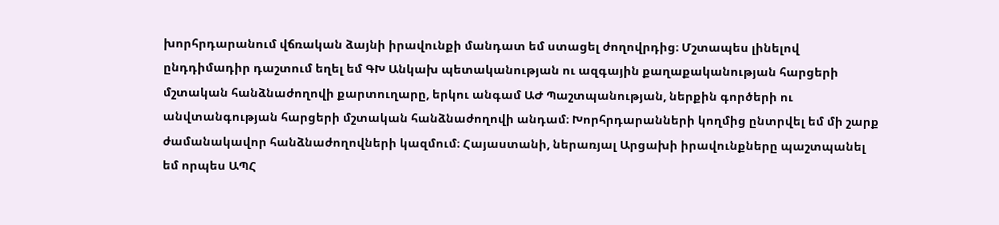խորհրդարանում վճռական ձայնի իրավունքի մանդատ եմ ստացել ժողովրդից։ Մշտապես լինելով ընդդիմադիր դաշտում եղել եմ ԳԽ Անկախ պետականության ու ազգային քաղաքականության հարցերի մշտական հանձնաժողովի քարտուղարը, երկու անգամ ԱԺ Պաշտպանության, ներքին գործերի ու անվտանգության հարցերի մշտական հանձնաժողովի անդամ։ Խորհրդարանների կողմից ընտրվել եմ մի շարք ժամանակավոր հանձնաժողովների կազմում։ Հայաստանի, ներառյալ Արցախի իրավունքները պաշտպանել եմ որպես ԱՊՀ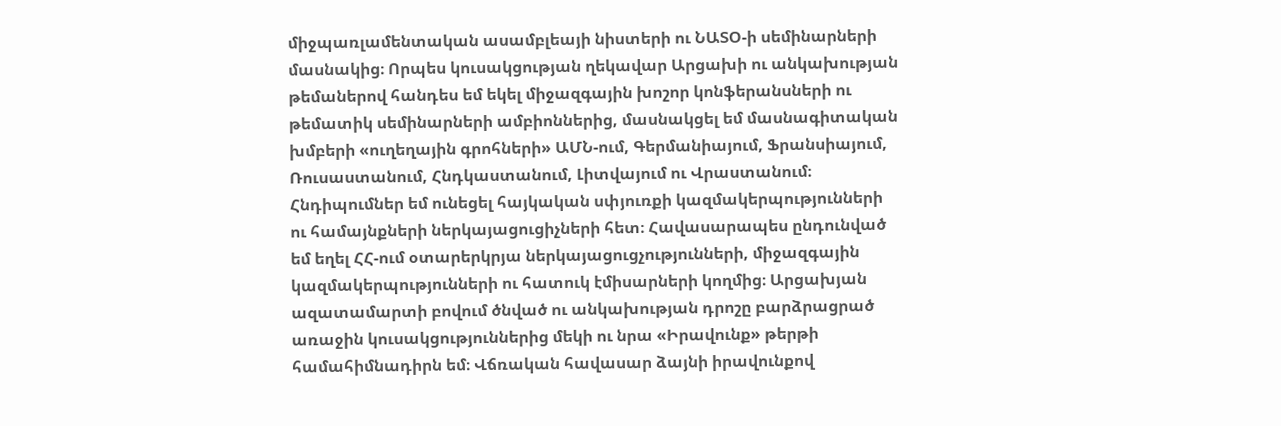միջպառլամենտական ասամբլեայի նիստերի ու ՆԱՏՕ-ի սեմինարների մասնակից։ Որպես կուսակցության ղեկավար Արցախի ու անկախության թեմաներով հանդես եմ եկել միջազգային խոշոր կոնֆերանսների ու թեմատիկ սեմինարների ամբիոններից, մասնակցել եմ մասնագիտական խմբերի «ուղեղային գրոհների» ԱՄՆ-ում, Գերմանիայում, Ֆրանսիայում, Ռուսաստանում, Հնդկաստանում, Լիտվայում ու Վրաստանում։ Հնդիպումներ եմ ունեցել հայկական սփյուռքի կազմակերպությունների ու համայնքների ներկայացուցիչների հետ։ Հավասարապես ընդունված եմ եղել ՀՀ-ում օտարերկրյա ներկայացուցչությունների, միջազգային կազմակերպությունների ու հատուկ էմիսարների կողմից։ Արցախյան ազատամարտի բովում ծնված ու անկախության դրոշը բարձրացրած առաջին կուսակցություններից մեկի ու նրա «Իրավունք» թերթի համահիմնադիրն եմ։ Վճռական հավասար ձայնի իրավունքով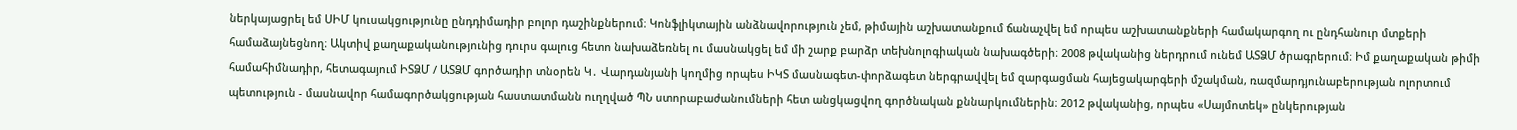ներկայացրել եմ ՍԻՄ կուսակցությունը ընդդիմադիր բոլոր դաշինքներում։ Կոնֆլիկտային անձնավորություն չեմ, թիմային աշխատանքում ճանաչվել եմ որպես աշխատանքների համակարգող ու ընդհանուր մտքերի համաձայնեցնող։ Ակտիվ քաղաքականությունից դուրս գալուց հետո նախաձեռնել ու մասնակցել եմ մի շարք բարձր տեխնոլոգիական նախագծերի։ 2008 թվականից ներդրում ունեմ ԱՏՁՄ ծրագրերում։ Իմ քաղաքական թիմի համահիմնադիր, հետագայում ԻՏՁՄ / ԱՏՁՄ գործադիր տնօրեն Կ․ Վարդանյանի կողմից որպես ԻԿՏ մասնագետ-փորձագետ ներգրավվել եմ զարգացման հայեցակարգերի մշակման, ռազմարդյունաբերության ոլորտում պետություն - մասնավոր համագործակցության հաստատմանն ուղղված ՊՆ ստորաբաժանումների հետ անցկացվող գործնական քննարկումներին։ 2012 թվականից, որպես «Սայմոտեկ» ընկերության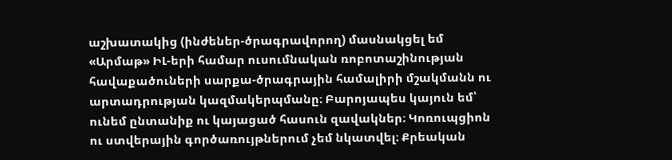աշխատակից (ինժեներ-ծրագրավորող) մասնակցել եմ «Արմաթ» ԻԼ-երի համար ուսումնական ռոբոտաշինության հավաքածուների սարքա-ծրագրային համալիրի մշակմանն ու արտադրության կազմակերպմանը։ Բարոյապես կայուն եմ՝ ունեմ ընտանիք ու կայացած հասուն զավակներ։ Կոռուպցիոն ու ստվերային գործառույթներում չեմ նկատվել։ Քրեական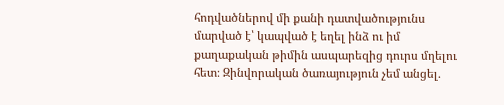հոդվածներով մի քանի դատվածությունս մարված է՝ կապված է եղել ինձ ու իմ քաղաքական թիմին ասպարեզից դուրս մղելու հետ։ Զինվորական ծառայություն չեմ անցել․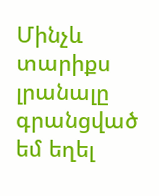Մինչև տարիքս լրանալը գրանցված եմ եղել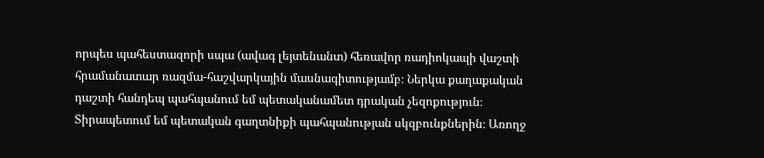որպես պահեստազորի սպա (ավագ լեյտենանտ) հեռավոր ռադիոկապի վաշտի հրամանատար ռազմա-հաշվարկային մասնագիտությամբ։ Ներկա քաղաքական դաշտի հանդեպ պահպանում եմ պետականամետ դրական չեզոքություն։ Տիրապետում եմ պետական գաղտնիքի պահպանության սկզբունքներին։ Առողջ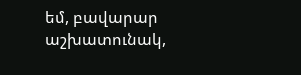եմ, բավարար աշխատունակ,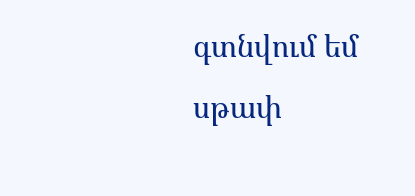գտնվում եմ սթափ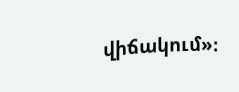վիճակում»։